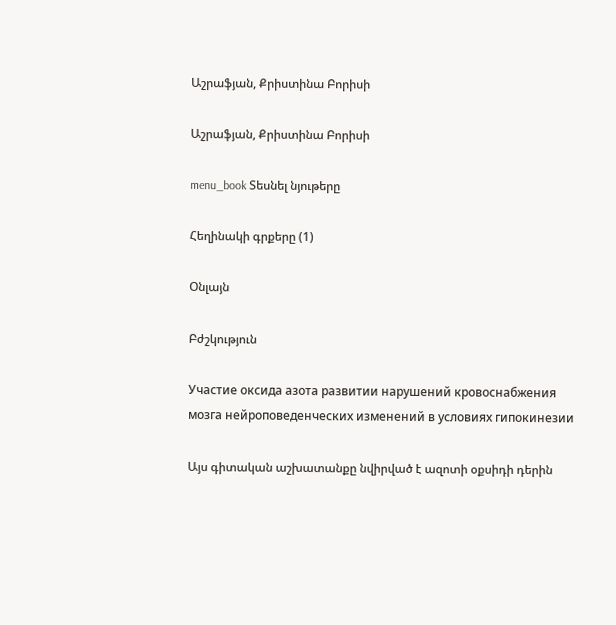Աշրաֆյան, Քրիստինա Բորիսի

Աշրաֆյան, Քրիստինա Բորիսի

menu_book Տեսնել նյութերը

Հեղինակի գրքերը (1)

Օնլայն

Բժշկություն

Участие оксида азота развитии нарушений кровоснабжения мозга нейроповеденческих изменений в условиях гипокинезии

Այս գիտական աշխատանքը նվիրված է ազոտի օքսիդի դերին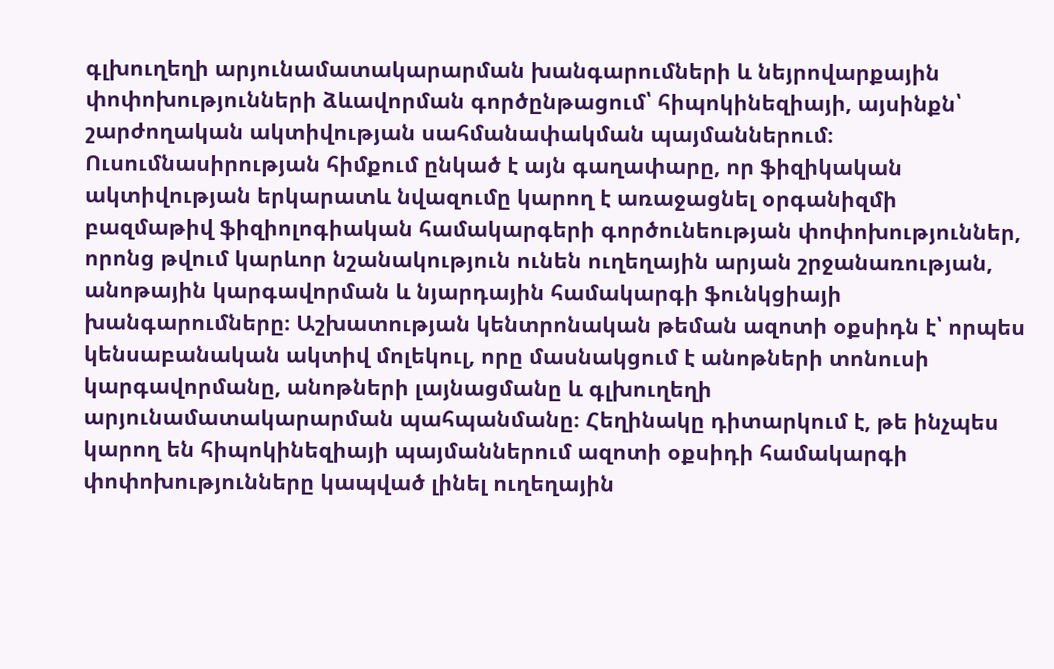գլխուղեղի արյունամատակարարման խանգարումների և նեյրովարքային փոփոխությունների ձևավորման գործընթացում՝ հիպոկինեզիայի, այսինքն՝ շարժողական ակտիվության սահմանափակման պայմաններում։ Ուսումնասիրության հիմքում ընկած է այն գաղափարը, որ ֆիզիկական ակտիվության երկարատև նվազումը կարող է առաջացնել օրգանիզմի բազմաթիվ ֆիզիոլոգիական համակարգերի գործունեության փոփոխություններ, որոնց թվում կարևոր նշանակություն ունեն ուղեղային արյան շրջանառության, անոթային կարգավորման և նյարդային համակարգի ֆունկցիայի խանգարումները։ Աշխատության կենտրոնական թեման ազոտի օքսիդն է՝ որպես կենսաբանական ակտիվ մոլեկուլ, որը մասնակցում է անոթների տոնուսի կարգավորմանը, անոթների լայնացմանը և գլխուղեղի արյունամատակարարման պահպանմանը։ Հեղինակը դիտարկում է, թե ինչպես կարող են հիպոկինեզիայի պայմաններում ազոտի օքսիդի համակարգի փոփոխությունները կապված լինել ուղեղային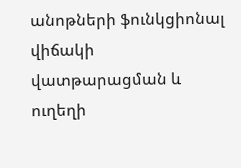անոթների ֆունկցիոնալ վիճակի վատթարացման և ուղեղի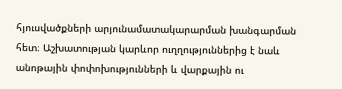հյուսվածքների արյունամատակարարման խանգարման հետ։ Աշխատության կարևոր ուղղություններից է նաև անոթային փոփոխությունների և վարքային ու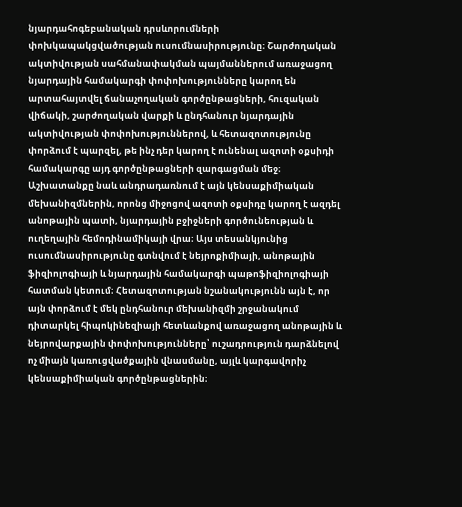նյարդահոգեբանական դրսևորումների փոխկապակցվածության ուսումնասիրությունը։ Շարժողական ակտիվության սահմանափակման պայմաններում առաջացող նյարդային համակարգի փոփոխությունները կարող են արտահայտվել ճանաչողական գործընթացների, հուզական վիճակի, շարժողական վարքի և ընդհանուր նյարդային ակտիվության փոփոխություններով, և հետազոտությունը փորձում է պարզել, թե ինչ դեր կարող է ունենալ ազոտի օքսիդի համակարգը այդ գործընթացների զարգացման մեջ։ Աշխատանքը նաև անդրադառնում է այն կենսաքիմիական մեխանիզմներին, որոնց միջոցով ազոտի օքսիդը կարող է ազդել անոթային պատի, նյարդային բջիջների գործունեության և ուղեղային հեմոդինամիկայի վրա։ Այս տեսանկյունից ուսումնասիրությունը գտնվում է նեյրոքիմիայի, անոթային ֆիզիոլոգիայի և նյարդային համակարգի պաթոֆիզիոլոգիայի հատման կետում։ Հետազոտության նշանակությունն այն է, որ այն փորձում է մեկ ընդհանուր մեխանիզմի շրջանակում դիտարկել հիպոկինեզիայի հետևանքով առաջացող անոթային և նեյրովարքային փոփոխությունները՝ ուշադրություն դարձնելով ոչ միայն կառուցվածքային վնասմանը, այլև կարգավորիչ կենսաքիմիական գործընթացներին։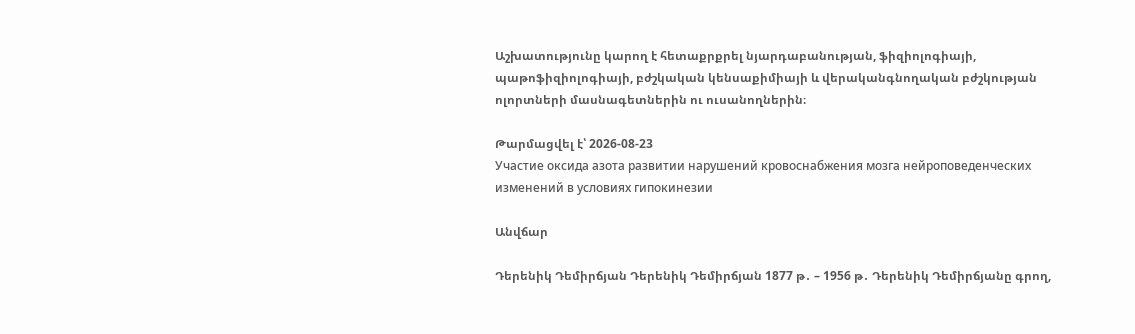Աշխատությունը կարող է հետաքրքրել նյարդաբանության, ֆիզիոլոգիայի, պաթոֆիզիոլոգիայի, բժշկական կենսաքիմիայի և վերականգնողական բժշկության ոլորտների մասնագետներին ու ուսանողներին։

Թարմացվել է՝ 2026-08-23
Участие оксида азота развитии нарушений кровоснабжения мозга нейроповеденческих изменений в условиях гипокинезии

Անվճար

Դերենիկ Դեմիրճյան Դերենիկ Դեմիրճյան 1877 թ․ – 1956 թ․ Դերենիկ Դեմիրճյանը գրող,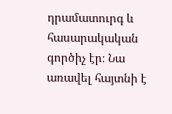դրամատուրգ և հասարակական գործիչ էր։ Նա առավել հայտնի է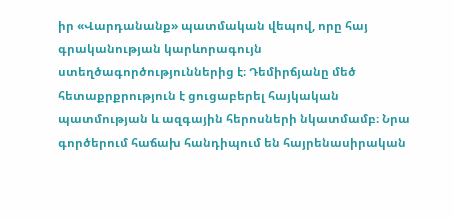իր «Վարդանանք» պատմական վեպով, որը հայ գրականության կարևորագույն ստեղծագործություններից է։ Դեմիրճյանը մեծ հետաքրքրություն է ցուցաբերել հայկական պատմության և ազգային հերոսների նկատմամբ։ Նրա գործերում հաճախ հանդիպում են հայրենասիրական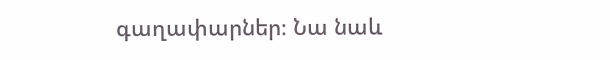գաղափարներ։ Նա նաև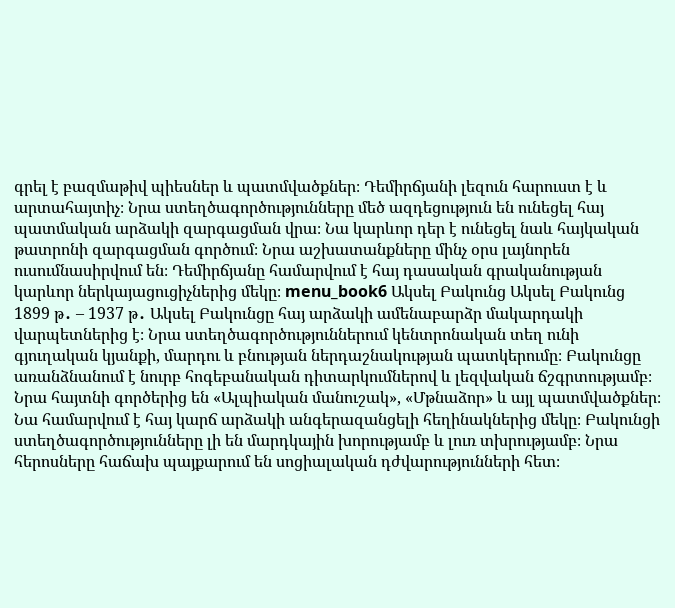գրել է բազմաթիվ պիեսներ և պատմվածքներ։ Դեմիրճյանի լեզուն հարուստ է և արտահայտիչ։ Նրա ստեղծագործությունները մեծ ազդեցություն են ունեցել հայ պատմական արձակի զարգացման վրա։ Նա կարևոր դեր է ունեցել նաև հայկական թատրոնի զարգացման գործում։ Նրա աշխատանքները մինչ օրս լայնորեն ուսումնասիրվում են։ Դեմիրճյանը համարվում է հայ դասական գրականության կարևոր ներկայացուցիչներից մեկը։ menu_book6 Ակսել Բակունց Ակսել Բակունց 1899 թ․ – 1937 թ․ Ակսել Բակունցը հայ արձակի ամենաբարձր մակարդակի վարպետներից է։ Նրա ստեղծագործություններում կենտրոնական տեղ ունի գյուղական կյանքի, մարդու և բնության ներդաշնակության պատկերումը։ Բակունցը առանձնանում է նուրբ հոգեբանական դիտարկումներով և լեզվական ճշգրտությամբ։ Նրա հայտնի գործերից են «Ալպիական մանուշակ», «Մթնաձոր» և այլ պատմվածքներ։ Նա համարվում է հայ կարճ արձակի անգերազանցելի հեղինակներից մեկը։ Բակունցի ստեղծագործությունները լի են մարդկային խորությամբ և լուռ տխրությամբ։ Նրա հերոսները հաճախ պայքարում են սոցիալական դժվարությունների հետ։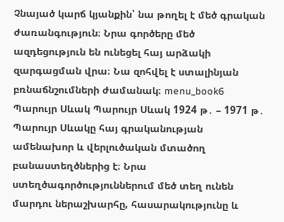Չնայած կարճ կյանքին՝ նա թողել է մեծ գրական ժառանգություն։ Նրա գործերը մեծ ազդեցություն են ունեցել հայ արձակի զարգացման վրա։ Նա զոհվել է ստալինյան բռնաճնշումների ժամանակ։ menu_book6 Պարույր Սևակ Պարույր Սևակ 1924 թ․ – 1971 թ․ Պարույր Սևակը հայ գրականության ամենախոր և վերլուծական մտածող բանաստեղծներից է։ Նրա ստեղծագործություններում մեծ տեղ ունեն մարդու ներաշխարհը, հասարակությունը և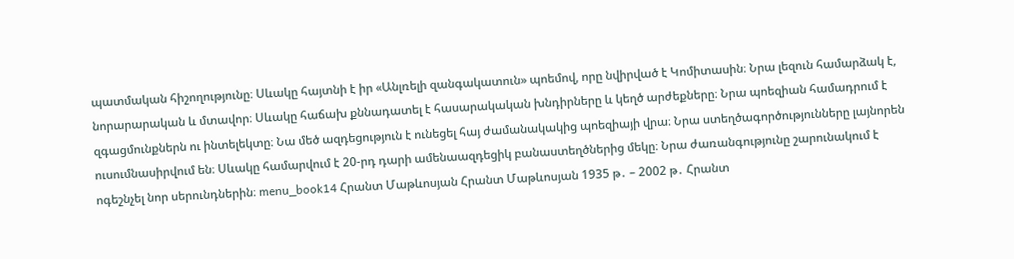պատմական հիշողությունը։ Սևակը հայտնի է իր «Անլռելի զանգակատուն» պոեմով, որը նվիրված է Կոմիտասին։ Նրա լեզուն համարձակ է, նորարարական և մտավոր։ Սևակը հաճախ քննադատել է հասարակական խնդիրները և կեղծ արժեքները։ Նրա պոեզիան համադրում է զգացմունքներն ու ինտելեկտը։ Նա մեծ ազդեցություն է ունեցել հայ ժամանակակից պոեզիայի վրա։ Նրա ստեղծագործությունները լայնորեն ուսումնասիրվում են։ Սևակը համարվում է 20-րդ դարի ամենաազդեցիկ բանաստեղծներից մեկը։ Նրա ժառանգությունը շարունակում է ոգեշնչել նոր սերունդներին։ menu_book14 Հրանտ Մաթևոսյան Հրանտ Մաթևոսյան 1935 թ․ – 2002 թ․ Հրանտ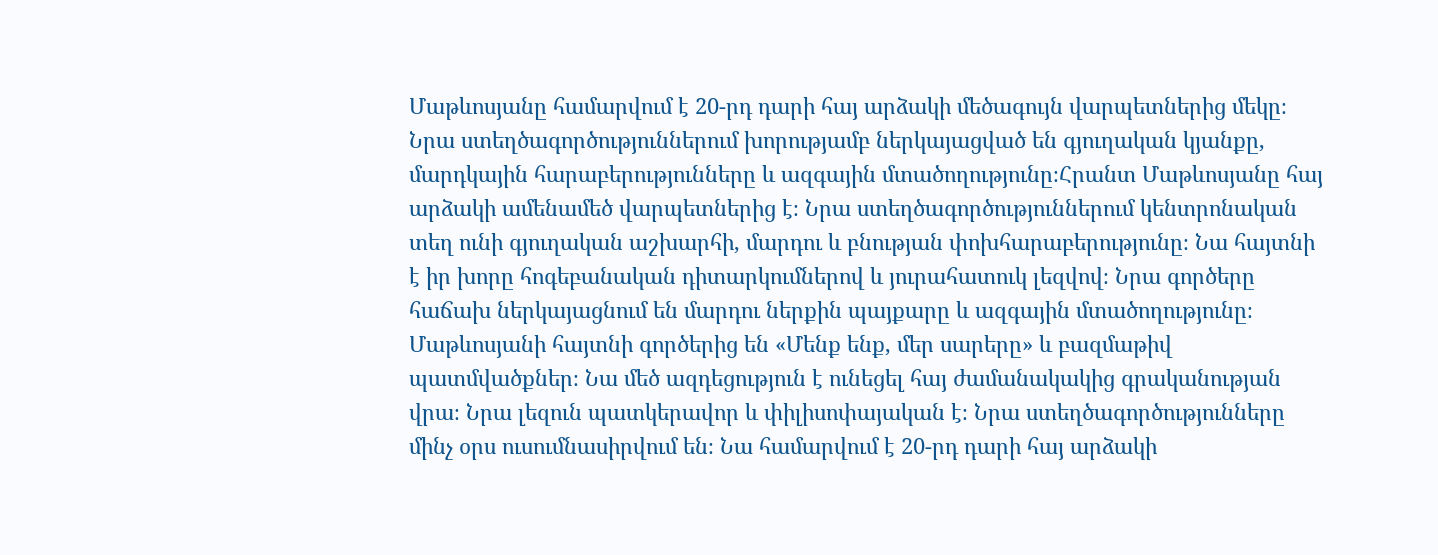Մաթևոսյանը համարվում է 20-րդ դարի հայ արձակի մեծագույն վարպետներից մեկը։ Նրա ստեղծագործություններում խորությամբ ներկայացված են գյուղական կյանքը, մարդկային հարաբերությունները և ազգային մտածողությունը։Հրանտ Մաթևոսյանը հայ արձակի ամենամեծ վարպետներից է։ Նրա ստեղծագործություններում կենտրոնական տեղ ունի գյուղական աշխարհի, մարդու և բնության փոխհարաբերությունը։ Նա հայտնի է իր խորը հոգեբանական դիտարկումներով և յուրահատուկ լեզվով։ Նրա գործերը հաճախ ներկայացնում են մարդու ներքին պայքարը և ազգային մտածողությունը։ Մաթևոսյանի հայտնի գործերից են «Մենք ենք, մեր սարերը» և բազմաթիվ պատմվածքներ։ Նա մեծ ազդեցություն է ունեցել հայ ժամանակակից գրականության վրա։ Նրա լեզուն պատկերավոր և փիլիսոփայական է։ Նրա ստեղծագործությունները մինչ օրս ուսումնասիրվում են։ Նա համարվում է 20-րդ դարի հայ արձակի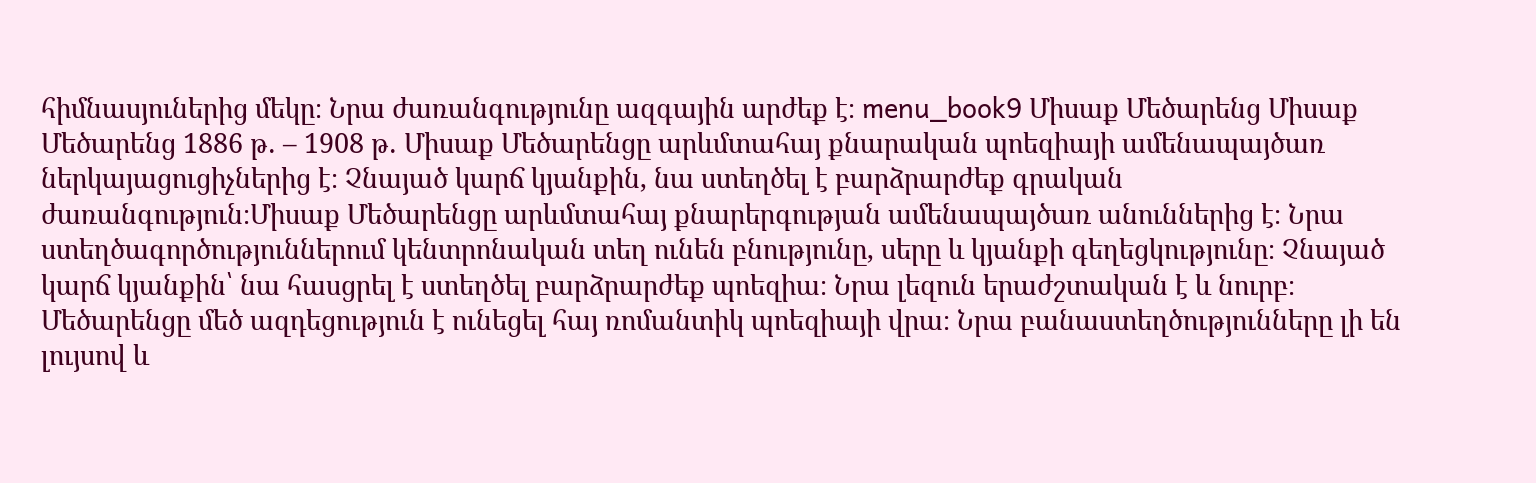հիմնասյուներից մեկը։ Նրա ժառանգությունը ազգային արժեք է։ menu_book9 Միսաք Մեծարենց Միսաք Մեծարենց 1886 թ․ – 1908 թ․ Միսաք Մեծարենցը արևմտահայ քնարական պոեզիայի ամենապայծառ ներկայացուցիչներից է։ Չնայած կարճ կյանքին, նա ստեղծել է բարձրարժեք գրական ժառանգություն։Միսաք Մեծարենցը արևմտահայ քնարերգության ամենապայծառ անուններից է։ Նրա ստեղծագործություններում կենտրոնական տեղ ունեն բնությունը, սերը և կյանքի գեղեցկությունը։ Չնայած կարճ կյանքին՝ նա հասցրել է ստեղծել բարձրարժեք պոեզիա։ Նրա լեզուն երաժշտական է և նուրբ։ Մեծարենցը մեծ ազդեցություն է ունեցել հայ ռոմանտիկ պոեզիայի վրա։ Նրա բանաստեղծությունները լի են լույսով և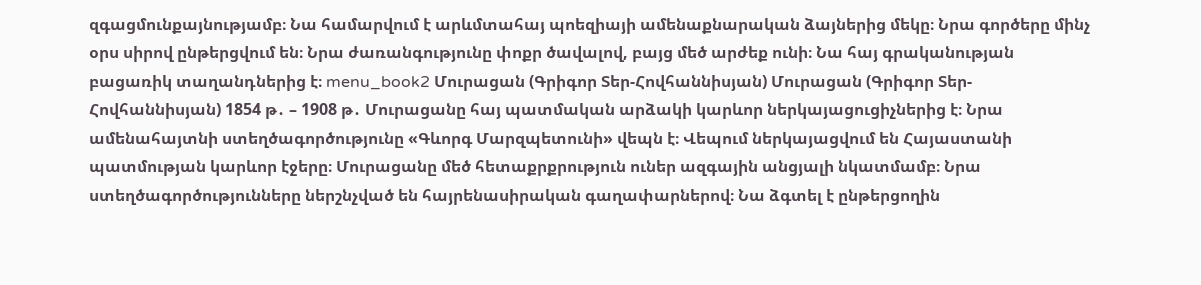զգացմունքայնությամբ։ Նա համարվում է արևմտահայ պոեզիայի ամենաքնարական ձայներից մեկը։ Նրա գործերը մինչ օրս սիրով ընթերցվում են։ Նրա ժառանգությունը փոքր ծավալով, բայց մեծ արժեք ունի։ Նա հայ գրականության բացառիկ տաղանդներից է։ menu_book2 Մուրացան (Գրիգոր Տեր-Հովհաննիսյան) Մուրացան (Գրիգոր Տեր-Հովհաննիսյան) 1854 թ․ – 1908 թ․ Մուրացանը հայ պատմական արձակի կարևոր ներկայացուցիչներից է։ Նրա ամենահայտնի ստեղծագործությունը «Գևորգ Մարզպետունի» վեպն է։ Վեպում ներկայացվում են Հայաստանի պատմության կարևոր էջերը։ Մուրացանը մեծ հետաքրքրություն ուներ ազգային անցյալի նկատմամբ։ Նրա ստեղծագործությունները ներշնչված են հայրենասիրական գաղափարներով։ Նա ձգտել է ընթերցողին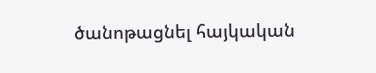ծանոթացնել հայկական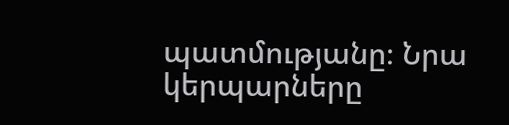պատմությանը։ Նրա կերպարները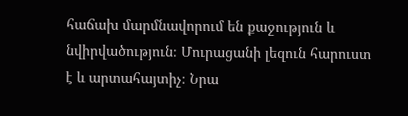հաճախ մարմնավորում են քաջություն և նվիրվածություն։ Մուրացանի լեզուն հարուստ է և արտահայտիչ։ Նրա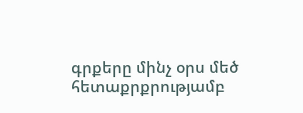գրքերը մինչ օրս մեծ հետաքրքրությամբ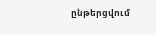ընթերցվում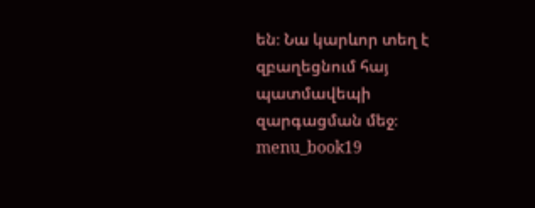են։ Նա կարևոր տեղ է զբաղեցնում հայ պատմավեպի զարգացման մեջ։ menu_book19